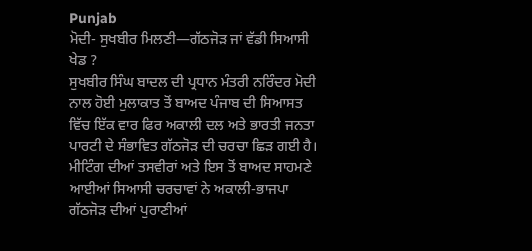Punjab
ਮੋਦੀ- ਸੁਖਬੀਰ ਮਿਲਣੀ—ਗੱਠਜੋੜ ਜਾਂ ਵੱਡੀ ਸਿਆਸੀ ਖੇਡ ?
ਸੁਖਬੀਰ ਸਿੰਘ ਬਾਦਲ ਦੀ ਪ੍ਰਧਾਨ ਮੰਤਰੀ ਨਰਿੰਦਰ ਮੋਦੀ ਨਾਲ ਹੋਈ ਮੁਲਾਕਾਤ ਤੋਂ ਬਾਅਦ ਪੰਜਾਬ ਦੀ ਸਿਆਸਤ ਵਿੱਚ ਇੱਕ ਵਾਰ ਫਿਰ ਅਕਾਲੀ ਦਲ ਅਤੇ ਭਾਰਤੀ ਜਨਤਾ ਪਾਰਟੀ ਦੇ ਸੰਭਾਵਿਤ ਗੱਠਜੋੜ ਦੀ ਚਰਚਾ ਛਿੜ ਗਈ ਹੈ। ਮੀਟਿੰਗ ਦੀਆਂ ਤਸਵੀਰਾਂ ਅਤੇ ਇਸ ਤੋਂ ਬਾਅਦ ਸਾਹਮਣੇ ਆਈਆਂ ਸਿਆਸੀ ਚਰਚਾਵਾਂ ਨੇ ਅਕਾਲੀ-ਭਾਜਪਾ ਗੱਠਜੋੜ ਦੀਆਂ ਪੁਰਾਣੀਆਂ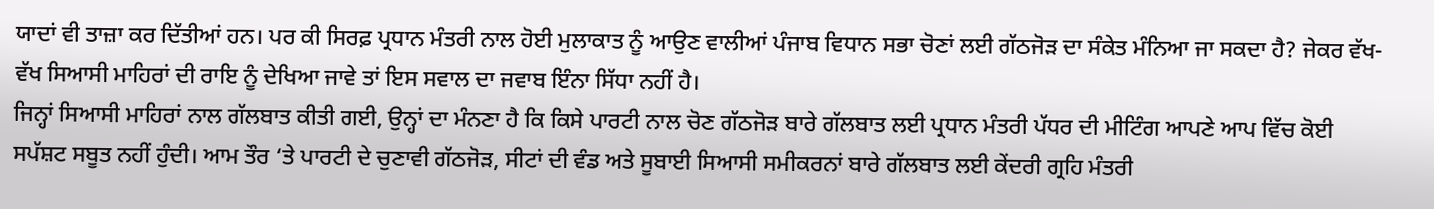ਯਾਦਾਂ ਵੀ ਤਾਜ਼ਾ ਕਰ ਦਿੱਤੀਆਂ ਹਨ। ਪਰ ਕੀ ਸਿਰਫ਼ ਪ੍ਰਧਾਨ ਮੰਤਰੀ ਨਾਲ ਹੋਈ ਮੁਲਾਕਾਤ ਨੂੰ ਆਉਣ ਵਾਲੀਆਂ ਪੰਜਾਬ ਵਿਧਾਨ ਸਭਾ ਚੋਣਾਂ ਲਈ ਗੱਠਜੋੜ ਦਾ ਸੰਕੇਤ ਮੰਨਿਆ ਜਾ ਸਕਦਾ ਹੈ? ਜੇਕਰ ਵੱਖ-ਵੱਖ ਸਿਆਸੀ ਮਾਹਿਰਾਂ ਦੀ ਰਾਇ ਨੂੰ ਦੇਖਿਆ ਜਾਵੇ ਤਾਂ ਇਸ ਸਵਾਲ ਦਾ ਜਵਾਬ ਇੰਨਾ ਸਿੱਧਾ ਨਹੀਂ ਹੈ।
ਜਿਨ੍ਹਾਂ ਸਿਆਸੀ ਮਾਹਿਰਾਂ ਨਾਲ ਗੱਲਬਾਤ ਕੀਤੀ ਗਈ, ਉਨ੍ਹਾਂ ਦਾ ਮੰਨਣਾ ਹੈ ਕਿ ਕਿਸੇ ਪਾਰਟੀ ਨਾਲ ਚੋਣ ਗੱਠਜੋੜ ਬਾਰੇ ਗੱਲਬਾਤ ਲਈ ਪ੍ਰਧਾਨ ਮੰਤਰੀ ਪੱਧਰ ਦੀ ਮੀਟਿੰਗ ਆਪਣੇ ਆਪ ਵਿੱਚ ਕੋਈ ਸਪੱਸ਼ਟ ਸਬੂਤ ਨਹੀਂ ਹੁੰਦੀ। ਆਮ ਤੌਰ ‘ਤੇ ਪਾਰਟੀ ਦੇ ਚੁਣਾਵੀ ਗੱਠਜੋੜ, ਸੀਟਾਂ ਦੀ ਵੰਡ ਅਤੇ ਸੂਬਾਈ ਸਿਆਸੀ ਸਮੀਕਰਨਾਂ ਬਾਰੇ ਗੱਲਬਾਤ ਲਈ ਕੇਂਦਰੀ ਗ੍ਰਹਿ ਮੰਤਰੀ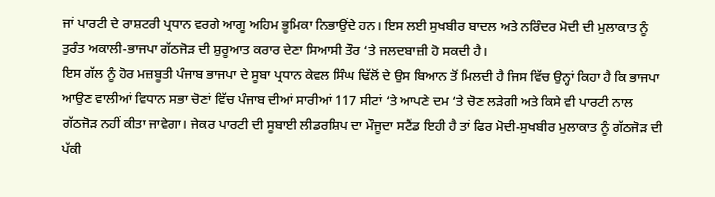ਜਾਂ ਪਾਰਟੀ ਦੇ ਰਾਸ਼ਟਰੀ ਪ੍ਰਧਾਨ ਵਰਗੇ ਆਗੂ ਅਹਿਮ ਭੂਮਿਕਾ ਨਿਭਾਉਂਦੇ ਹਨ। ਇਸ ਲਈ ਸੁਖਬੀਰ ਬਾਦਲ ਅਤੇ ਨਰਿੰਦਰ ਮੋਦੀ ਦੀ ਮੁਲਾਕਾਤ ਨੂੰ ਤੁਰੰਤ ਅਕਾਲੀ-ਭਾਜਪਾ ਗੱਠਜੋੜ ਦੀ ਸ਼ੁਰੂਆਤ ਕਰਾਰ ਦੇਣਾ ਸਿਆਸੀ ਤੌਰ ‘ਤੇ ਜਲਦਬਾਜ਼ੀ ਹੋ ਸਕਦੀ ਹੈ।
ਇਸ ਗੱਲ ਨੂੰ ਹੋਰ ਮਜ਼ਬੂਤੀ ਪੰਜਾਬ ਭਾਜਪਾ ਦੇ ਸੂਬਾ ਪ੍ਰਧਾਨ ਕੇਵਲ ਸਿੰਘ ਢਿੱਲੋਂ ਦੇ ਉਸ ਬਿਆਨ ਤੋਂ ਮਿਲਦੀ ਹੈ ਜਿਸ ਵਿੱਚ ਉਨ੍ਹਾਂ ਕਿਹਾ ਹੈ ਕਿ ਭਾਜਪਾ ਆਉਣ ਵਾਲੀਆਂ ਵਿਧਾਨ ਸਭਾ ਚੋਣਾਂ ਵਿੱਚ ਪੰਜਾਬ ਦੀਆਂ ਸਾਰੀਆਂ 117 ਸੀਟਾਂ ‘ਤੇ ਆਪਣੇ ਦਮ ‘ਤੇ ਚੋਣ ਲੜੇਗੀ ਅਤੇ ਕਿਸੇ ਵੀ ਪਾਰਟੀ ਨਾਲ ਗੱਠਜੋੜ ਨਹੀਂ ਕੀਤਾ ਜਾਵੇਗਾ। ਜੇਕਰ ਪਾਰਟੀ ਦੀ ਸੂਬਾਈ ਲੀਡਰਸ਼ਿਪ ਦਾ ਮੌਜੂਦਾ ਸਟੈਂਡ ਇਹੀ ਹੈ ਤਾਂ ਫਿਰ ਮੋਦੀ-ਸੁਖਬੀਰ ਮੁਲਾਕਾਤ ਨੂੰ ਗੱਠਜੋੜ ਦੀ ਪੱਕੀ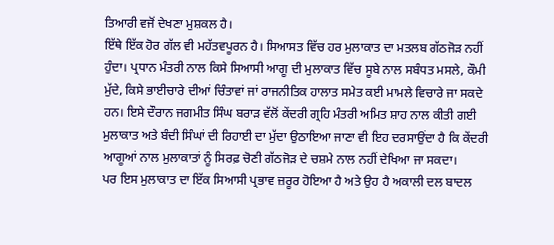ਤਿਆਰੀ ਵਜੋਂ ਦੇਖਣਾ ਮੁਸ਼ਕਲ ਹੈ।
ਇੱਥੇ ਇੱਕ ਹੋਰ ਗੱਲ ਵੀ ਮਹੱਤਵਪੂਰਨ ਹੈ। ਸਿਆਸਤ ਵਿੱਚ ਹਰ ਮੁਲਾਕਾਤ ਦਾ ਮਤਲਬ ਗੱਠਜੋੜ ਨਹੀਂ ਹੁੰਦਾ। ਪ੍ਰਧਾਨ ਮੰਤਰੀ ਨਾਲ ਕਿਸੇ ਸਿਆਸੀ ਆਗੂ ਦੀ ਮੁਲਾਕਾਤ ਵਿੱਚ ਸੂਬੇ ਨਾਲ ਸਬੰਧਤ ਮਸਲੇ, ਕੌਮੀ ਮੁੱਦੇ, ਕਿਸੇ ਭਾਈਚਾਰੇ ਦੀਆਂ ਚਿੰਤਾਵਾਂ ਜਾਂ ਰਾਜਨੀਤਿਕ ਹਾਲਾਤ ਸਮੇਤ ਕਈ ਮਾਮਲੇ ਵਿਚਾਰੇ ਜਾ ਸਕਦੇ ਹਨ। ਇਸੇ ਦੌਰਾਨ ਜਗਮੀਤ ਸਿੰਘ ਬਰਾੜ ਵੱਲੋਂ ਕੇਂਦਰੀ ਗ੍ਰਹਿ ਮੰਤਰੀ ਅਮਿਤ ਸ਼ਾਹ ਨਾਲ ਕੀਤੀ ਗਈ ਮੁਲਾਕਾਤ ਅਤੇ ਬੰਦੀ ਸਿੰਘਾਂ ਦੀ ਰਿਹਾਈ ਦਾ ਮੁੱਦਾ ਉਠਾਇਆ ਜਾਣਾ ਵੀ ਇਹ ਦਰਸਾਉਂਦਾ ਹੈ ਕਿ ਕੇਂਦਰੀ ਆਗੂਆਂ ਨਾਲ ਮੁਲਾਕਾਤਾਂ ਨੂੰ ਸਿਰਫ਼ ਚੋਣੀ ਗੱਠਜੋੜ ਦੇ ਚਸ਼ਮੇ ਨਾਲ ਨਹੀਂ ਦੇਖਿਆ ਜਾ ਸਕਦਾ।
ਪਰ ਇਸ ਮੁਲਾਕਾਤ ਦਾ ਇੱਕ ਸਿਆਸੀ ਪ੍ਰਭਾਵ ਜ਼ਰੂਰ ਹੋਇਆ ਹੈ ਅਤੇ ਉਹ ਹੈ ਅਕਾਲੀ ਦਲ ਬਾਦਲ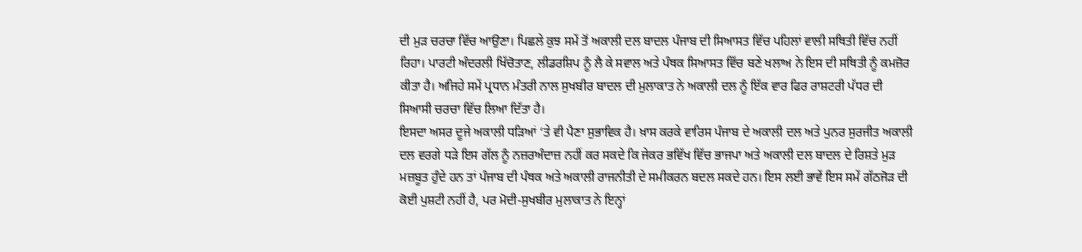ਦੀ ਮੁੜ ਚਰਚਾ ਵਿੱਚ ਆਉਣਾ। ਪਿਛਲੇ ਕੁਝ ਸਮੇਂ ਤੋਂ ਅਕਾਲੀ ਦਲ ਬਾਦਲ ਪੰਜਾਬ ਦੀ ਸਿਆਸਤ ਵਿੱਚ ਪਹਿਲਾਂ ਵਾਲੀ ਸਥਿਤੀ ਵਿੱਚ ਨਹੀਂ ਰਿਹਾ। ਪਾਰਟੀ ਅੰਦਰਲੀ ਖਿੱਚੋਤਾਣ, ਲੀਡਰਸ਼ਿਪ ਨੂੰ ਲੈ ਕੇ ਸਵਾਲ ਅਤੇ ਪੰਥਕ ਸਿਆਸਤ ਵਿੱਚ ਬਣੇ ਖਲਾਅ ਨੇ ਇਸ ਦੀ ਸਥਿਤੀ ਨੂੰ ਕਮਜ਼ੋਰ ਕੀਤਾ ਹੈ। ਅਜਿਹੇ ਸਮੇਂ ਪ੍ਰਧਾਨ ਮੰਤਰੀ ਨਾਲ ਸੁਖਬੀਰ ਬਾਦਲ ਦੀ ਮੁਲਾਕਾਤ ਨੇ ਅਕਾਲੀ ਦਲ ਨੂੰ ਇੱਕ ਵਾਰ ਫਿਰ ਰਾਸ਼ਟਰੀ ਪੱਧਰ ਦੀ ਸਿਆਸੀ ਚਰਚਾ ਵਿੱਚ ਲਿਆ ਦਿੱਤਾ ਹੈ।
ਇਸਦਾ ਅਸਰ ਦੂਜੇ ਅਕਾਲੀ ਧੜਿਆਂ ‘ਤੇ ਵੀ ਪੈਣਾ ਸੁਭਾਵਿਕ ਹੈ। ਖ਼ਾਸ ਕਰਕੇ ਵਾਰਿਸ ਪੰਜਾਬ ਦੇ ਅਕਾਲੀ ਦਲ ਅਤੇ ਪੁਨਰ ਸੁਰਜੀਤ ਅਕਾਲੀ ਦਲ ਵਰਗੇ ਧੜੇ ਇਸ ਗੱਲ ਨੂੰ ਨਜ਼ਰਅੰਦਾਜ਼ ਨਹੀਂ ਕਰ ਸਕਦੇ ਕਿ ਜੇਕਰ ਭਵਿੱਖ ਵਿੱਚ ਭਾਜਪਾ ਅਤੇ ਅਕਾਲੀ ਦਲ ਬਾਦਲ ਦੇ ਰਿਸ਼ਤੇ ਮੁੜ ਮਜ਼ਬੂਤ ਹੁੰਦੇ ਹਨ ਤਾਂ ਪੰਜਾਬ ਦੀ ਪੰਥਕ ਅਤੇ ਅਕਾਲੀ ਰਾਜਨੀਤੀ ਦੇ ਸਮੀਕਰਨ ਬਦਲ ਸਕਦੇ ਹਨ। ਇਸ ਲਈ ਭਾਵੇਂ ਇਸ ਸਮੇਂ ਗੱਠਜੋੜ ਦੀ ਕੋਈ ਪੁਸ਼ਟੀ ਨਹੀਂ ਹੈ, ਪਰ ਮੋਦੀ-ਸੁਖਬੀਰ ਮੁਲਾਕਾਤ ਨੇ ਇਨ੍ਹਾਂ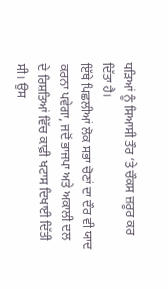ਧੜਿਆਂ ਨੂੰ ਸਿਆਸੀ ਤੌਰ ‘ਤੇ ਚੌਕਸ ਜ਼ਰੂਰ ਕਰ ਦਿੱਤਾ ਹੈ।
ਇੱਥੇ ਪਿਛਲੀਆਂ ਲੋਕ ਸਭਾ ਚੋਣਾਂ ਦਾ ਦੌਰ ਵੀ ਯਾਦ ਕਰਨਾ ਪਵੇਗਾ, ਜਦੋਂ ਭਾਜਪਾ ਅਤੇ ਅਕਾਲੀ ਦਲ ਦੇ ਰਿਸ਼ਤਿਆਂ ਵਿੱਚ ਕਾਫ਼ੀ ਖਟਾਸ ਦਿਖਾਈ ਦਿੱਤੀ ਸੀ। ਉਸ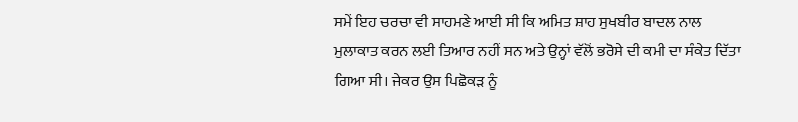ਸਮੇਂ ਇਹ ਚਰਚਾ ਵੀ ਸਾਹਮਣੇ ਆਈ ਸੀ ਕਿ ਅਮਿਤ ਸ਼ਾਹ ਸੁਖਬੀਰ ਬਾਦਲ ਨਾਲ ਮੁਲਾਕਾਤ ਕਰਨ ਲਈ ਤਿਆਰ ਨਹੀਂ ਸਨ ਅਤੇ ਉਨ੍ਹਾਂ ਵੱਲੋਂ ਭਰੋਸੇ ਦੀ ਕਮੀ ਦਾ ਸੰਕੇਤ ਦਿੱਤਾ ਗਿਆ ਸੀ। ਜੇਕਰ ਉਸ ਪਿਛੋਕੜ ਨੂੰ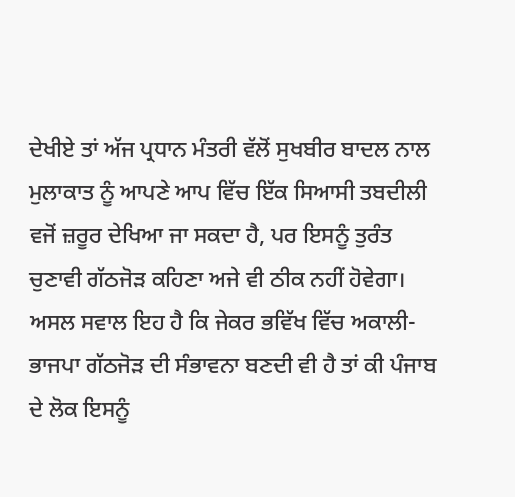ਦੇਖੀਏ ਤਾਂ ਅੱਜ ਪ੍ਰਧਾਨ ਮੰਤਰੀ ਵੱਲੋਂ ਸੁਖਬੀਰ ਬਾਦਲ ਨਾਲ ਮੁਲਾਕਾਤ ਨੂੰ ਆਪਣੇ ਆਪ ਵਿੱਚ ਇੱਕ ਸਿਆਸੀ ਤਬਦੀਲੀ ਵਜੋਂ ਜ਼ਰੂਰ ਦੇਖਿਆ ਜਾ ਸਕਦਾ ਹੈ, ਪਰ ਇਸਨੂੰ ਤੁਰੰਤ ਚੁਣਾਵੀ ਗੱਠਜੋੜ ਕਹਿਣਾ ਅਜੇ ਵੀ ਠੀਕ ਨਹੀਂ ਹੋਵੇਗਾ।
ਅਸਲ ਸਵਾਲ ਇਹ ਹੈ ਕਿ ਜੇਕਰ ਭਵਿੱਖ ਵਿੱਚ ਅਕਾਲੀ-ਭਾਜਪਾ ਗੱਠਜੋੜ ਦੀ ਸੰਭਾਵਨਾ ਬਣਦੀ ਵੀ ਹੈ ਤਾਂ ਕੀ ਪੰਜਾਬ ਦੇ ਲੋਕ ਇਸਨੂੰ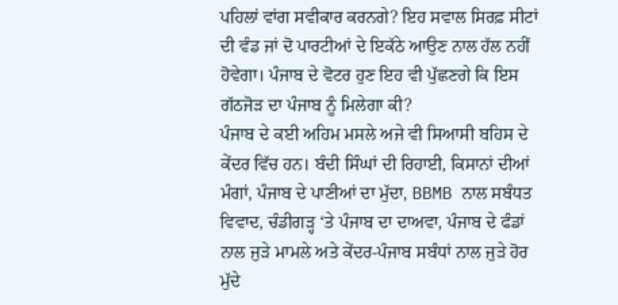ਪਹਿਲਾਂ ਵਾਂਗ ਸਵੀਕਾਰ ਕਰਨਗੇ? ਇਹ ਸਵਾਲ ਸਿਰਫ਼ ਸੀਟਾਂ ਦੀ ਵੰਡ ਜਾਂ ਦੋ ਪਾਰਟੀਆਂ ਦੇ ਇਕੱਠੇ ਆਉਣ ਨਾਲ ਹੱਲ ਨਹੀਂ ਹੋਵੇਗਾ। ਪੰਜਾਬ ਦੇ ਵੋਟਰ ਹੁਣ ਇਹ ਵੀ ਪੁੱਛਣਗੇ ਕਿ ਇਸ ਗੱਠਜੋੜ ਦਾ ਪੰਜਾਬ ਨੂੰ ਮਿਲੇਗਾ ਕੀ?
ਪੰਜਾਬ ਦੇ ਕਈ ਅਹਿਮ ਮਸਲੇ ਅਜੇ ਵੀ ਸਿਆਸੀ ਬਹਿਸ ਦੇ ਕੇਂਦਰ ਵਿੱਚ ਹਨ। ਬੰਦੀ ਸਿੰਘਾਂ ਦੀ ਰਿਹਾਈ, ਕਿਸਾਨਾਂ ਦੀਆਂ ਮੰਗਾਂ, ਪੰਜਾਬ ਦੇ ਪਾਣੀਆਂ ਦਾ ਮੁੱਦਾ, BBMB ਨਾਲ ਸਬੰਧਤ ਵਿਵਾਦ, ਚੰਡੀਗੜ੍ਹ ‘ਤੇ ਪੰਜਾਬ ਦਾ ਦਾਅਵਾ, ਪੰਜਾਬ ਦੇ ਫੰਡਾਂ ਨਾਲ ਜੁੜੇ ਮਾਮਲੇ ਅਤੇ ਕੇਂਦਰ-ਪੰਜਾਬ ਸਬੰਧਾਂ ਨਾਲ ਜੁੜੇ ਹੋਰ ਮੁੱਦੇ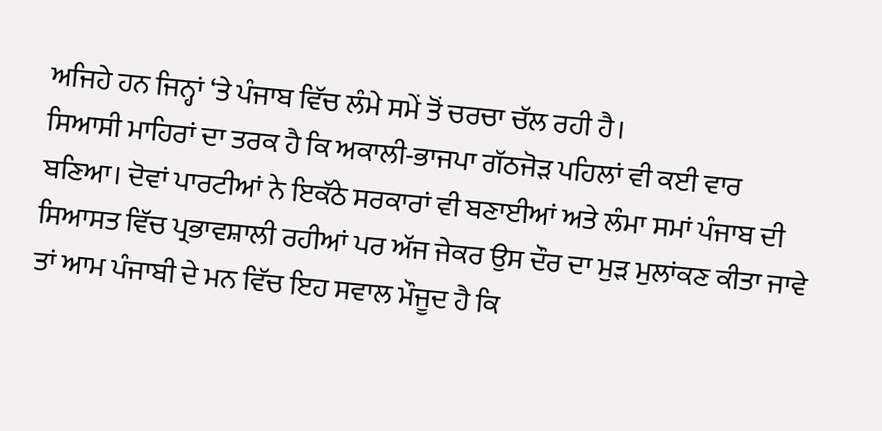ਅਜਿਹੇ ਹਨ ਜਿਨ੍ਹਾਂ ‘ਤੇ ਪੰਜਾਬ ਵਿੱਚ ਲੰਮੇ ਸਮੇਂ ਤੋਂ ਚਰਚਾ ਚੱਲ ਰਹੀ ਹੈ।
ਸਿਆਸੀ ਮਾਹਿਰਾਂ ਦਾ ਤਰਕ ਹੈ ਕਿ ਅਕਾਲੀ-ਭਾਜਪਾ ਗੱਠਜੋੜ ਪਹਿਲਾਂ ਵੀ ਕਈ ਵਾਰ ਬਣਿਆ। ਦੋਵਾਂ ਪਾਰਟੀਆਂ ਨੇ ਇਕੱਠੇ ਸਰਕਾਰਾਂ ਵੀ ਬਣਾਈਆਂ ਅਤੇ ਲੰਮਾ ਸਮਾਂ ਪੰਜਾਬ ਦੀ ਸਿਆਸਤ ਵਿੱਚ ਪ੍ਰਭਾਵਸ਼ਾਲੀ ਰਹੀਆਂ ਪਰ ਅੱਜ ਜੇਕਰ ਉਸ ਦੌਰ ਦਾ ਮੁੜ ਮੁਲਾਂਕਣ ਕੀਤਾ ਜਾਵੇ ਤਾਂ ਆਮ ਪੰਜਾਬੀ ਦੇ ਮਨ ਵਿੱਚ ਇਹ ਸਵਾਲ ਮੌਜੂਦ ਹੈ ਕਿ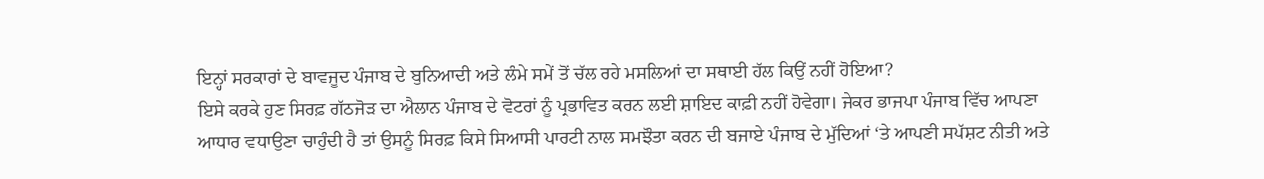ਇਨ੍ਹਾਂ ਸਰਕਾਰਾਂ ਦੇ ਬਾਵਜੂਦ ਪੰਜਾਬ ਦੇ ਬੁਨਿਆਦੀ ਅਤੇ ਲੰਮੇ ਸਮੇਂ ਤੋਂ ਚੱਲ ਰਹੇ ਮਸਲਿਆਂ ਦਾ ਸਥਾਈ ਹੱਲ ਕਿਉਂ ਨਹੀਂ ਹੋਇਆ?
ਇਸੇ ਕਰਕੇ ਹੁਣ ਸਿਰਫ਼ ਗੱਠਜੋੜ ਦਾ ਐਲਾਨ ਪੰਜਾਬ ਦੇ ਵੋਟਰਾਂ ਨੂੰ ਪ੍ਰਭਾਵਿਤ ਕਰਨ ਲਈ ਸ਼ਾਇਦ ਕਾਫ਼ੀ ਨਹੀਂ ਹੋਵੇਗਾ। ਜੇਕਰ ਭਾਜਪਾ ਪੰਜਾਬ ਵਿੱਚ ਆਪਣਾ ਆਧਾਰ ਵਧਾਉਣਾ ਚਾਹੁੰਦੀ ਹੈ ਤਾਂ ਉਸਨੂੰ ਸਿਰਫ਼ ਕਿਸੇ ਸਿਆਸੀ ਪਾਰਟੀ ਨਾਲ ਸਮਝੌਤਾ ਕਰਨ ਦੀ ਬਜਾਏ ਪੰਜਾਬ ਦੇ ਮੁੱਦਿਆਂ ‘ਤੇ ਆਪਣੀ ਸਪੱਸ਼ਟ ਨੀਤੀ ਅਤੇ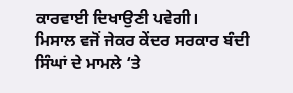ਕਾਰਵਾਈ ਦਿਖਾਉਣੀ ਪਵੇਗੀ।
ਮਿਸਾਲ ਵਜੋਂ ਜੇਕਰ ਕੇਂਦਰ ਸਰਕਾਰ ਬੰਦੀ ਸਿੰਘਾਂ ਦੇ ਮਾਮਲੇ ‘ਤੇ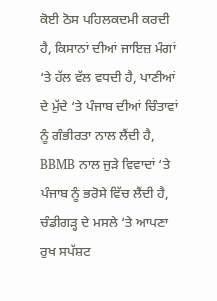ਕੋਈ ਠੋਸ ਪਹਿਲਕਦਮੀ ਕਰਦੀ ਹੈ, ਕਿਸਾਨਾਂ ਦੀਆਂ ਜਾਇਜ਼ ਮੰਗਾਂ ‘ਤੇ ਹੱਲ ਵੱਲ ਵਧਦੀ ਹੈ, ਪਾਣੀਆਂ ਦੇ ਮੁੱਦੇ ‘ਤੇ ਪੰਜਾਬ ਦੀਆਂ ਚਿੰਤਾਵਾਂ ਨੂੰ ਗੰਭੀਰਤਾ ਨਾਲ ਲੈਂਦੀ ਹੈ, BBMB ਨਾਲ ਜੁੜੇ ਵਿਵਾਦਾਂ ‘ਤੇ ਪੰਜਾਬ ਨੂੰ ਭਰੋਸੇ ਵਿੱਚ ਲੈਂਦੀ ਹੈ, ਚੰਡੀਗੜ੍ਹ ਦੇ ਮਸਲੇ ‘ਤੇ ਆਪਣਾ ਰੁਖ ਸਪੱਸ਼ਟ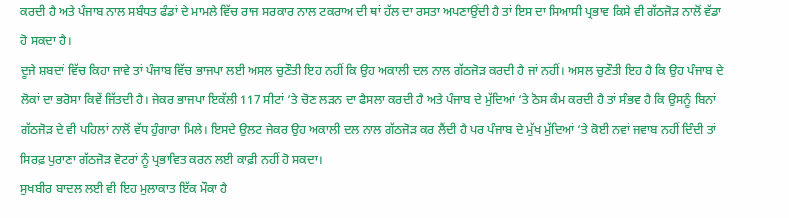ਕਰਦੀ ਹੈ ਅਤੇ ਪੰਜਾਬ ਨਾਲ ਸਬੰਧਤ ਫੰਡਾਂ ਦੇ ਮਾਮਲੇ ਵਿੱਚ ਰਾਜ ਸਰਕਾਰ ਨਾਲ ਟਕਰਾਅ ਦੀ ਥਾਂ ਹੱਲ ਦਾ ਰਸਤਾ ਅਪਣਾਉਂਦੀ ਹੈ ਤਾਂ ਇਸ ਦਾ ਸਿਆਸੀ ਪ੍ਰਭਾਵ ਕਿਸੇ ਵੀ ਗੱਠਜੋੜ ਨਾਲੋਂ ਵੱਡਾ ਹੋ ਸਕਦਾ ਹੈ।
ਦੂਜੇ ਸ਼ਬਦਾਂ ਵਿੱਚ ਕਿਹਾ ਜਾਵੇ ਤਾਂ ਪੰਜਾਬ ਵਿੱਚ ਭਾਜਪਾ ਲਈ ਅਸਲ ਚੁਣੌਤੀ ਇਹ ਨਹੀਂ ਕਿ ਉਹ ਅਕਾਲੀ ਦਲ ਨਾਲ ਗੱਠਜੋੜ ਕਰਦੀ ਹੈ ਜਾਂ ਨਹੀਂ। ਅਸਲ ਚੁਣੌਤੀ ਇਹ ਹੈ ਕਿ ਉਹ ਪੰਜਾਬ ਦੇ ਲੋਕਾਂ ਦਾ ਭਰੋਸਾ ਕਿਵੇਂ ਜਿੱਤਦੀ ਹੈ। ਜੇਕਰ ਭਾਜਪਾ ਇਕੱਲੀ 117 ਸੀਟਾਂ ‘ਤੇ ਚੋਣ ਲੜਨ ਦਾ ਫੈਸਲਾ ਕਰਦੀ ਹੈ ਅਤੇ ਪੰਜਾਬ ਦੇ ਮੁੱਦਿਆਂ ‘ਤੇ ਠੋਸ ਕੰਮ ਕਰਦੀ ਹੈ ਤਾਂ ਸੰਭਵ ਹੈ ਕਿ ਉਸਨੂੰ ਬਿਨਾਂ ਗੱਠਜੋੜ ਦੇ ਵੀ ਪਹਿਲਾਂ ਨਾਲੋਂ ਵੱਧ ਹੁੰਗਾਰਾ ਮਿਲੇ। ਇਸਦੇ ਉਲਟ ਜੇਕਰ ਉਹ ਅਕਾਲੀ ਦਲ ਨਾਲ ਗੱਠਜੋੜ ਕਰ ਲੈਂਦੀ ਹੈ ਪਰ ਪੰਜਾਬ ਦੇ ਮੁੱਖ ਮੁੱਦਿਆਂ ‘ਤੇ ਕੋਈ ਨਵਾਂ ਜਵਾਬ ਨਹੀਂ ਦਿੰਦੀ ਤਾਂ ਸਿਰਫ਼ ਪੁਰਾਣਾ ਗੱਠਜੋੜ ਵੋਟਰਾਂ ਨੂੰ ਪ੍ਰਭਾਵਿਤ ਕਰਨ ਲਈ ਕਾਫ਼ੀ ਨਹੀਂ ਹੋ ਸਕਦਾ।
ਸੁਖਬੀਰ ਬਾਦਲ ਲਈ ਵੀ ਇਹ ਮੁਲਾਕਾਤ ਇੱਕ ਮੌਕਾ ਹੈ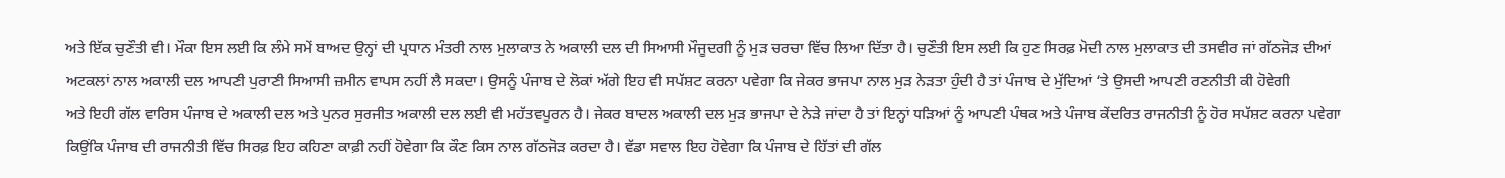ਅਤੇ ਇੱਕ ਚੁਣੌਤੀ ਵੀ। ਮੌਕਾ ਇਸ ਲਈ ਕਿ ਲੰਮੇ ਸਮੇਂ ਬਾਅਦ ਉਨ੍ਹਾਂ ਦੀ ਪ੍ਰਧਾਨ ਮੰਤਰੀ ਨਾਲ ਮੁਲਾਕਾਤ ਨੇ ਅਕਾਲੀ ਦਲ ਦੀ ਸਿਆਸੀ ਮੌਜੂਦਗੀ ਨੂੰ ਮੁੜ ਚਰਚਾ ਵਿੱਚ ਲਿਆ ਦਿੱਤਾ ਹੈ। ਚੁਣੌਤੀ ਇਸ ਲਈ ਕਿ ਹੁਣ ਸਿਰਫ਼ ਮੋਦੀ ਨਾਲ ਮੁਲਾਕਾਤ ਦੀ ਤਸਵੀਰ ਜਾਂ ਗੱਠਜੋੜ ਦੀਆਂ ਅਟਕਲਾਂ ਨਾਲ ਅਕਾਲੀ ਦਲ ਆਪਣੀ ਪੁਰਾਣੀ ਸਿਆਸੀ ਜ਼ਮੀਨ ਵਾਪਸ ਨਹੀਂ ਲੈ ਸਕਦਾ। ਉਸਨੂੰ ਪੰਜਾਬ ਦੇ ਲੋਕਾਂ ਅੱਗੇ ਇਹ ਵੀ ਸਪੱਸ਼ਟ ਕਰਨਾ ਪਵੇਗਾ ਕਿ ਜੇਕਰ ਭਾਜਪਾ ਨਾਲ ਮੁੜ ਨੇੜਤਾ ਹੁੰਦੀ ਹੈ ਤਾਂ ਪੰਜਾਬ ਦੇ ਮੁੱਦਿਆਂ ‘ਤੇ ਉਸਦੀ ਆਪਣੀ ਰਣਨੀਤੀ ਕੀ ਹੋਵੇਗੀ
ਅਤੇ ਇਹੀ ਗੱਲ ਵਾਰਿਸ ਪੰਜਾਬ ਦੇ ਅਕਾਲੀ ਦਲ ਅਤੇ ਪੁਨਰ ਸੁਰਜੀਤ ਅਕਾਲੀ ਦਲ ਲਈ ਵੀ ਮਹੱਤਵਪੂਰਨ ਹੈ। ਜੇਕਰ ਬਾਦਲ ਅਕਾਲੀ ਦਲ ਮੁੜ ਭਾਜਪਾ ਦੇ ਨੇੜੇ ਜਾਂਦਾ ਹੈ ਤਾਂ ਇਨ੍ਹਾਂ ਧੜਿਆਂ ਨੂੰ ਆਪਣੀ ਪੰਥਕ ਅਤੇ ਪੰਜਾਬ ਕੇਂਦਰਿਤ ਰਾਜਨੀਤੀ ਨੂੰ ਹੋਰ ਸਪੱਸ਼ਟ ਕਰਨਾ ਪਵੇਗਾ ਕਿਉਂਕਿ ਪੰਜਾਬ ਦੀ ਰਾਜਨੀਤੀ ਵਿੱਚ ਸਿਰਫ਼ ਇਹ ਕਹਿਣਾ ਕਾਫ਼ੀ ਨਹੀਂ ਹੋਵੇਗਾ ਕਿ ਕੌਣ ਕਿਸ ਨਾਲ ਗੱਠਜੋੜ ਕਰਦਾ ਹੈ। ਵੱਡਾ ਸਵਾਲ ਇਹ ਹੋਵੇਗਾ ਕਿ ਪੰਜਾਬ ਦੇ ਹਿੱਤਾਂ ਦੀ ਗੱਲ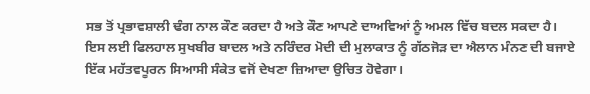ਸਭ ਤੋਂ ਪ੍ਰਭਾਵਸ਼ਾਲੀ ਢੰਗ ਨਾਲ ਕੌਣ ਕਰਦਾ ਹੈ ਅਤੇ ਕੌਣ ਆਪਣੇ ਦਾਅਵਿਆਂ ਨੂੰ ਅਮਲ ਵਿੱਚ ਬਦਲ ਸਕਦਾ ਹੈ।
ਇਸ ਲਈ ਫਿਲਹਾਲ ਸੁਖਬੀਰ ਬਾਦਲ ਅਤੇ ਨਰਿੰਦਰ ਮੋਦੀ ਦੀ ਮੁਲਾਕਾਤ ਨੂੰ ਗੱਠਜੋੜ ਦਾ ਐਲਾਨ ਮੰਨਣ ਦੀ ਬਜਾਏ ਇੱਕ ਮਹੱਤਵਪੂਰਨ ਸਿਆਸੀ ਸੰਕੇਤ ਵਜੋਂ ਦੇਖਣਾ ਜ਼ਿਆਦਾ ਉਚਿਤ ਹੋਵੇਗਾ।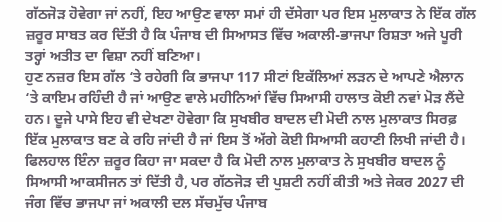ਗੱਠਜੋੜ ਹੋਵੇਗਾ ਜਾਂ ਨਹੀਂ, ਇਹ ਆਉਣ ਵਾਲਾ ਸਮਾਂ ਹੀ ਦੱਸੇਗਾ ਪਰ ਇਸ ਮੁਲਾਕਾਤ ਨੇ ਇੱਕ ਗੱਲ ਜ਼ਰੂਰ ਸਾਬਤ ਕਰ ਦਿੱਤੀ ਹੈ ਕਿ ਪੰਜਾਬ ਦੀ ਸਿਆਸਤ ਵਿੱਚ ਅਕਾਲੀ-ਭਾਜਪਾ ਰਿਸ਼ਤਾ ਅਜੇ ਪੂਰੀ ਤਰ੍ਹਾਂ ਅਤੀਤ ਦਾ ਵਿਸ਼ਾ ਨਹੀਂ ਬਣਿਆ।
ਹੁਣ ਨਜ਼ਰ ਇਸ ਗੱਲ ‘ਤੇ ਰਹੇਗੀ ਕਿ ਭਾਜਪਾ 117 ਸੀਟਾਂ ਇਕੱਲਿਆਂ ਲੜਨ ਦੇ ਆਪਣੇ ਐਲਾਨ ‘ਤੇ ਕਾਇਮ ਰਹਿੰਦੀ ਹੈ ਜਾਂ ਆਉਣ ਵਾਲੇ ਮਹੀਨਿਆਂ ਵਿੱਚ ਸਿਆਸੀ ਹਾਲਾਤ ਕੋਈ ਨਵਾਂ ਮੋੜ ਲੈਂਦੇ ਹਨ। ਦੂਜੇ ਪਾਸੇ ਇਹ ਵੀ ਦੇਖਣਾ ਹੋਵੇਗਾ ਕਿ ਸੁਖਬੀਰ ਬਾਦਲ ਦੀ ਮੋਦੀ ਨਾਲ ਮੁਲਾਕਾਤ ਸਿਰਫ਼ ਇੱਕ ਮੁਲਾਕਾਤ ਬਣ ਕੇ ਰਹਿ ਜਾਂਦੀ ਹੈ ਜਾਂ ਇਸ ਤੋਂ ਅੱਗੇ ਕੋਈ ਸਿਆਸੀ ਕਹਾਣੀ ਲਿਖੀ ਜਾਂਦੀ ਹੈ।
ਫਿਲਹਾਲ ਇੰਨਾ ਜ਼ਰੂਰ ਕਿਹਾ ਜਾ ਸਕਦਾ ਹੈ ਕਿ ਮੋਦੀ ਨਾਲ ਮੁਲਾਕਾਤ ਨੇ ਸੁਖਬੀਰ ਬਾਦਲ ਨੂੰ ਸਿਆਸੀ ਆਕਸੀਜਨ ਤਾਂ ਦਿੱਤੀ ਹੈ, ਪਰ ਗੱਠਜੋੜ ਦੀ ਪੁਸ਼ਟੀ ਨਹੀਂ ਕੀਤੀ ਅਤੇ ਜੇਕਰ 2027 ਦੀ ਜੰਗ ਵਿੱਚ ਭਾਜਪਾ ਜਾਂ ਅਕਾਲੀ ਦਲ ਸੱਚਮੁੱਚ ਪੰਜਾਬ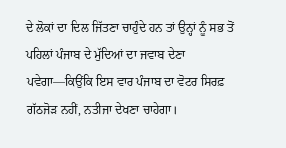ਦੇ ਲੋਕਾਂ ਦਾ ਦਿਲ ਜਿੱਤਣਾ ਚਾਹੁੰਦੇ ਹਨ ਤਾਂ ਉਨ੍ਹਾਂ ਨੂੰ ਸਭ ਤੋਂ ਪਹਿਲਾਂ ਪੰਜਾਬ ਦੇ ਮੁੱਦਿਆਂ ਦਾ ਜਵਾਬ ਦੇਣਾ ਪਵੇਗਾ—ਕਿਉਂਕਿ ਇਸ ਵਾਰ ਪੰਜਾਬ ਦਾ ਵੋਟਰ ਸਿਰਫ਼ ਗੱਠਜੋੜ ਨਹੀਂ, ਨਤੀਜਾ ਦੇਖਣਾ ਚਾਹੇਗਾ।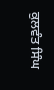ਕੁਲਵੰਤ ਸਿੰਘ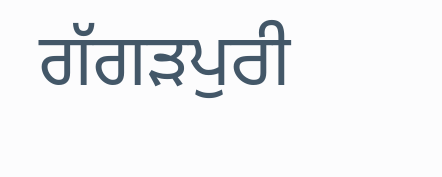ਗੱਗੜਪੁਰੀ